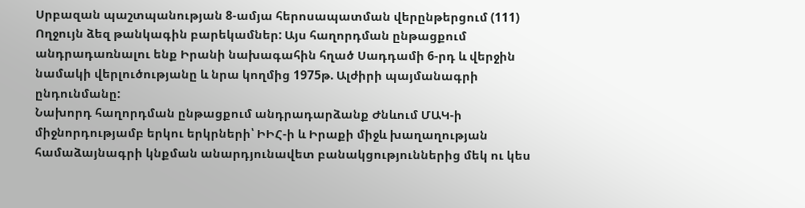Սրբազան պաշտպանության 8-ամյա հերոսապատման վերընթերցում (111)
Ողջույն ձեզ թանկագին բարեկամներ: Այս հաղորդման ընթացքում անդրադառնալու ենք Իրանի նախագահին հղած Սադդամի 6-րդ և վերջին նամակի վերլուծությանը և նրա կողմից 1975թ. Ալժիրի պայմանագրի ընդունմանը:
Նախորդ հաղորդման ընթացքում անդրադարձանք Ժնևում ՄԱԿ-ի միջնորդությամբ երկու երկրների՝ ԻԻՀ-ի և Իրաքի միջև խաղաղության համաձայնագրի կնքման անարդյունավետ բանակցություններից մեկ ու կես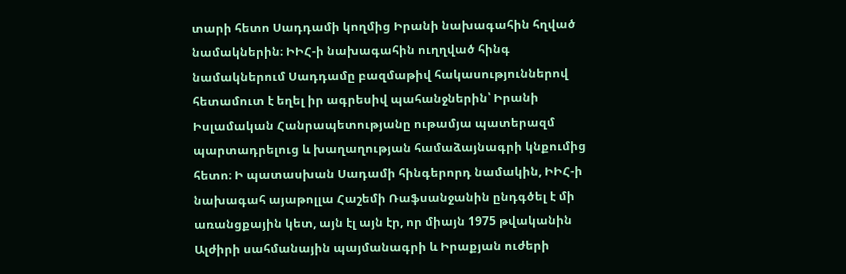տարի հետո Սադդամի կողմից Իրանի նախագահին հղված նամակներին։ ԻԻՀ-ի նախագահին ուղղված հինգ նամակներում Սադդամը բազմաթիվ հակասություններով հետամուտ է եղել իր ագրեսիվ պահանջներին՝ Իրանի Իսլամական Հանրապետությանը ութամյա պատերազմ պարտադրելուց և խաղաղության համաձայնագրի կնքումից հետո։ Ի պատասխան Սադամի հինգերորդ նամակին, ԻԻՀ-ի նախագահ այաթոլլա Հաշեմի Ռաֆսանջանին ընդգծել է մի առանցքային կետ, այն էլ այն էր, որ միայն 1975 թվականին Ալժիրի սահմանային պայմանագրի և Իրաքյան ուժերի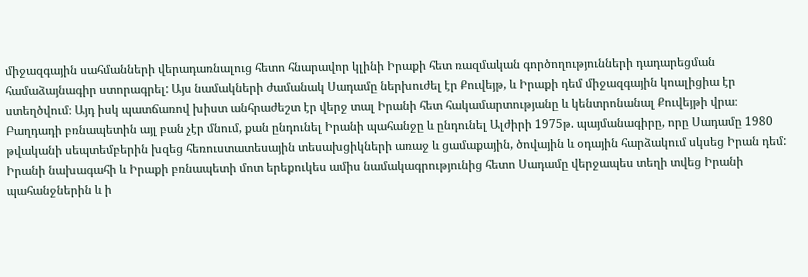միջազգային սահմանների վերադառնալուց հետո հնարավոր կլինի Իրաքի հետ ռազմական գործողությունների դադարեցման համաձայնագիր ստորագրել: Այս նամակների ժամանակ Սադամը ներխուժել էր Քուվեյթ, և Իրաքի դեմ միջազգային կոալիցիա էր ստեղծվում։ Այդ իսկ պատճառով խիստ անհրաժեշտ էր վերջ տալ Իրանի հետ հակամարտությանը և կենտրոնանալ Քուվեյթի վրա։ Բաղդադի բռնապետին այլ բան չէր մնում, քան ընդունել Իրանի պահանջը և ընդունել Ալժիրի 1975թ. պայմանագիրը, որը Սադամը 1980 թվականի սեպտեմբերին խզեց հեռուստատեսային տեսախցիկների առաջ և ցամաքային, ծովային և օդային հարձակում սկսեց Իրան դեմ: Իրանի նախագահի և Իրաքի բռնապետի մոտ երեքուկես ամիս նամակագրությունից հետո Սադամը վերջապես տեղի տվեց Իրանի պահանջներին և ի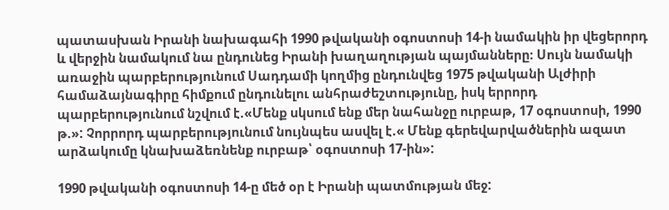պատասխան Իրանի նախագահի 1990 թվականի օգոստոսի 14-ի նամակին իր վեցերորդ և վերջին նամակում նա ընդունեց Իրանի խաղաղության պայմանները։ Սույն նամակի առաջին պարբերությունում Սադդամի կողմից ընդունվեց 1975 թվականի Ալժիրի համաձայնագիրը հիմքում ընդունելու անհրաժեշտությունը, իսկ երրորդ պարբերությունում նշվում է.«Մենք սկսում ենք մեր նահանջը ուրբաթ, 17 օգոստոսի, 1990 թ.»: Չորրորդ պարբերությունում նույնպես ասվել է.« Մենք գերեվարվածներին ազատ արձակումը կնախաձեռնենք ուրբաթ՝ օգոստոսի 17-ին»:

1990 թվականի օգոստոսի 14-ը մեծ օր է Իրանի պատմության մեջ: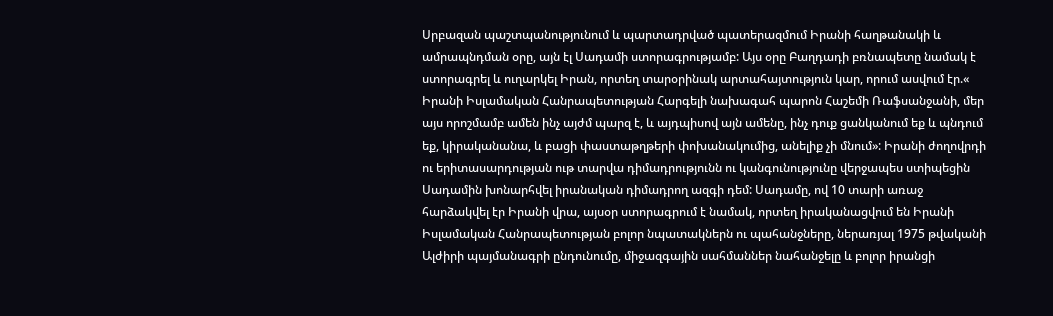Սրբազան պաշտպանությունում և պարտադրված պատերազմում Իրանի հաղթանակի և ամրապնդման օրը, այն էլ Սադամի ստորագրությամբ: Այս օրը Բաղդադի բռնապետը նամակ է ստորագրել և ուղարկել Իրան, որտեղ տարօրինակ արտահայտություն կար, որում ասվում էր.« Իրանի Իսլամական Հանրապետության Հարգելի նախագահ պարոն Հաշեմի Ռաֆսանջանի, մեր այս որոշմամբ ամեն ինչ այժմ պարզ է, և այդպիսով այն ամենը, ինչ դուք ցանկանում եք և պնդում եք, կիրականանա, և բացի փաստաթղթերի փոխանակումից, անելիք չի մնում»: Իրանի ժողովրդի ու երիտասարդության ութ տարվա դիմադրությունն ու կանգունությունը վերջապես ստիպեցին Սադամին խոնարհվել իրանական դիմադրող ազգի դեմ: Սադամը, ով 10 տարի առաջ հարձակվել էր Իրանի վրա, այսօր ստորագրում է նամակ, որտեղ իրականացվում են Իրանի Իսլամական Հանրապետության բոլոր նպատակներն ու պահանջները, ներառյալ 1975 թվականի Ալժիրի պայմանագրի ընդունումը, միջազգային սահմաններ նահանջելը և բոլոր իրանցի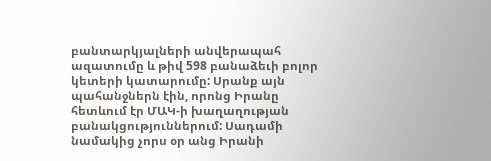բանտարկյալների անվերապահ ազատումը և թիվ 598 բանաձեւի բոլոր կետերի կատարումը: Սրանք այն պահանջներն էին, որոնց Իրանը հետևում էր ՄԱԿ-ի խաղաղության բանակցություններում: Սադամի նամակից չորս օր անց Իրանի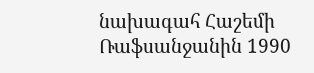նախագահ Հաշեմի Ռաֆսանջանին 1990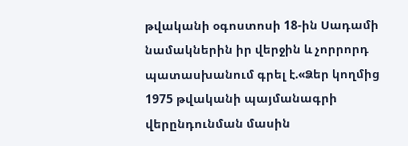թվականի օգոստոսի 18-ին Սադամի նամակներին իր վերջին և չորրորդ պատասխանում գրել է.«Ձեր կողմից 1975 թվականի պայմանագրի վերընդունման մասին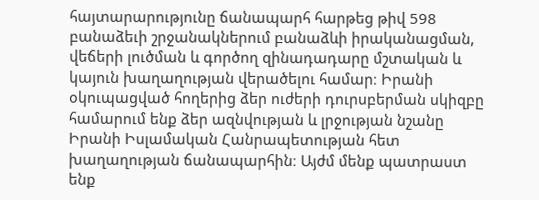հայտարարությունը ճանապարհ հարթեց թիվ 598 բանաձեւի շրջանակներում բանաձևի իրականացման, վեճերի լուծման և գործող զինադադարը մշտական և կայուն խաղաղության վերածելու համար։ Իրանի օկուպացված հողերից ձեր ուժերի դուրսբերման սկիզբը համարում ենք ձեր ազնվության և լրջության նշանը Իրանի Իսլամական Հանրապետության հետ խաղաղության ճանապարհին։ Այժմ մենք պատրաստ ենք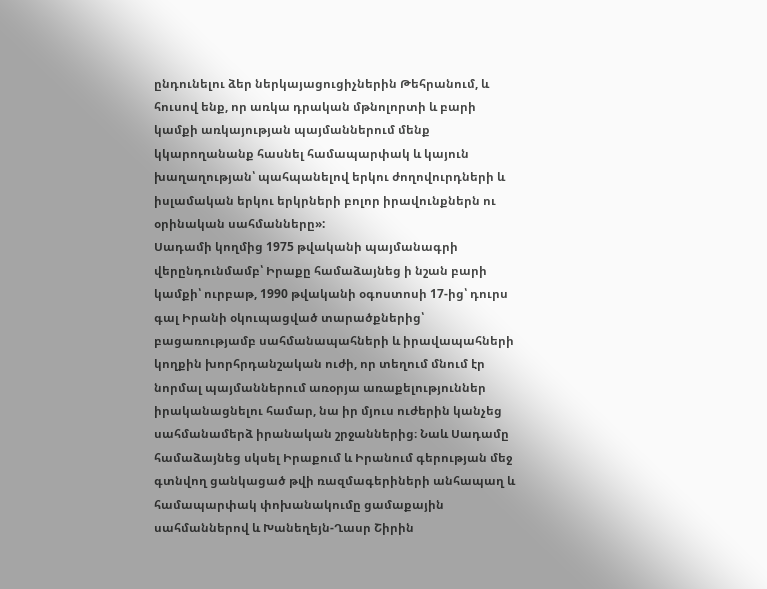ընդունելու ձեր ներկայացուցիչներին Թեհրանում, և հուսով ենք, որ առկա դրական մթնոլորտի և բարի կամքի առկայության պայմաններում մենք կկարողանանք հասնել համապարփակ և կայուն խաղաղության՝ պահպանելով երկու ժողովուրդների և իսլամական երկու երկրների բոլոր իրավունքներն ու օրինական սահմանները»:
Սադամի կողմից 1975 թվականի պայմանագրի վերընդունմամբ՝ Իրաքը համաձայնեց ի նշան բարի կամքի՝ ուրբաթ, 1990 թվականի օգոստոսի 17-ից՝ դուրս գալ Իրանի օկուպացված տարածքներից՝ բացառությամբ սահմանապահների և իրավապահների կողքին խորհրդանշական ուժի, որ տեղում մնում էր նորմալ պայմաններում առօրյա առաքելություններ իրականացնելու համար, նա իր մյուս ուժերին կանչեց սահմանամերձ իրանական շրջաններից։ Նաև Սադամը համաձայնեց սկսել Իրաքում և Իրանում գերության մեջ գտնվող ցանկացած թվի ռազմագերիների անհապաղ և համապարփակ փոխանակումը ցամաքային սահմաններով և Խանեղեյն-Ղասր Շիրին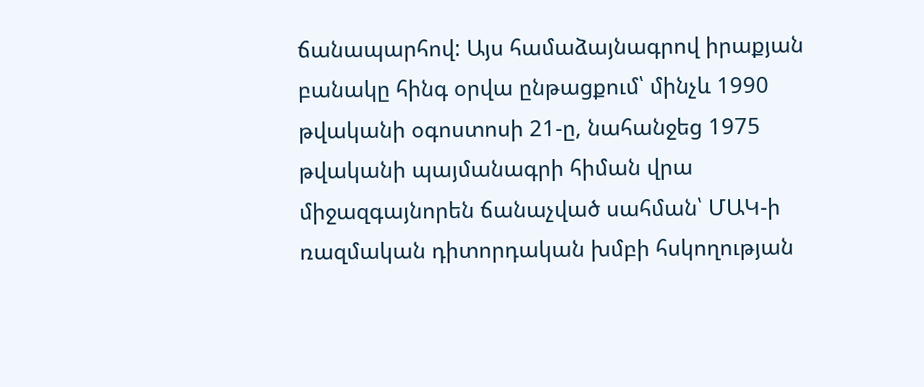ճանապարհով: Այս համաձայնագրով իրաքյան բանակը հինգ օրվա ընթացքում՝ մինչև 1990 թվականի օգոստոսի 21-ը, նահանջեց 1975 թվականի պայմանագրի հիման վրա միջազգայնորեն ճանաչված սահման՝ ՄԱԿ-ի ռազմական դիտորդական խմբի հսկողության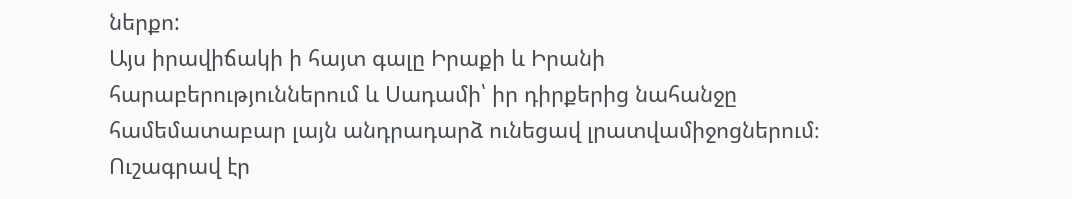ներքո:
Այս իրավիճակի ի հայտ գալը Իրաքի և Իրանի հարաբերություններում և Սադամի՝ իր դիրքերից նահանջը համեմատաբար լայն անդրադարձ ունեցավ լրատվամիջոցներում։ Ուշագրավ էր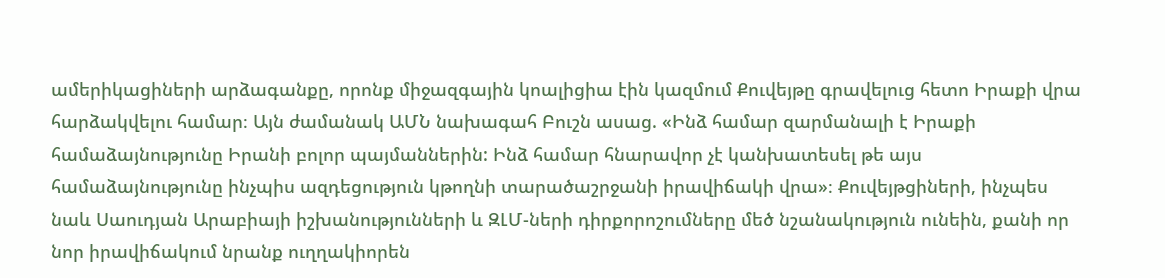ամերիկացիների արձագանքը, որոնք միջազգային կոալիցիա էին կազմում Քուվեյթը գրավելուց հետո Իրաքի վրա հարձակվելու համար։ Այն ժամանակ ԱՄՆ նախագահ Բուշն ասաց. «Ինձ համար զարմանալի է Իրաքի համաձայնությունը Իրանի բոլոր պայմաններին: Ինձ համար հնարավոր չէ կանխատեսել թե այս համաձայնությունը ինչպիս ազդեցություն կթողնի տարածաշրջանի իրավիճակի վրա»։ Քուվեյթցիների, ինչպես նաև Սաուդյան Արաբիայի իշխանությունների և ԶԼՄ-ների դիրքորոշումները մեծ նշանակություն ունեին, քանի որ նոր իրավիճակում նրանք ուղղակիորեն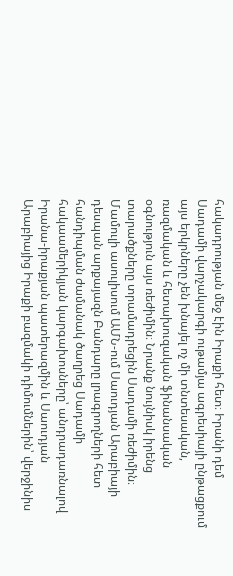հակադրության մեջ էին Իրաքի հետ։ Իրանի դեմ Սադամի վարչակարգի ութամյա ագրեսիայի ընթացքում այս երկրները չեն խնայել ոչ մի տնտեսական, ռազմական և հետախուզական ֆինանսական օգնություն այս ռեժիմին։ Նրանք նույնիսկ իրենց տարածքները տրամադրեցին Սադամի ռեժիմին։ Մամուլի ասուլիսում ԱՄՆ-ում Սաուդյան Արաբիայի դեսպան արքայազն Բանդարը լրագրողների հետ հանդիպման ժամանակ ծաղրեց Սադամի հակաամերիկյան կարգախոսները՝ անդրադառնալով Իրանա-իրաքյան պատերազմին և Սաուդյան Արաբիայից Իրաքի բազմակի դիմումներին՝ վերջինիս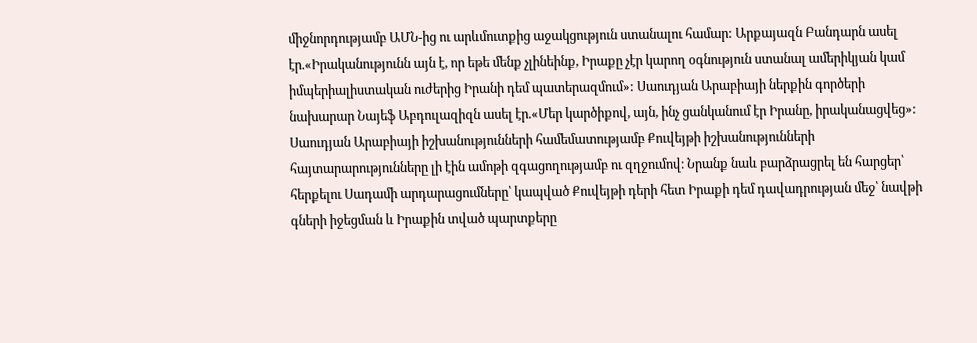միջնորդությամբ ԱՄՆ-ից ու արևմուտքից աջակցություն ստանալու համար: Արքայազն Բանդարն ասել էր.«Իրականությունն այն է, որ եթե մենք չլինեինք, Իրաքը չէր կարող օգնություն ստանալ ամերիկյան կամ իմպերիալիստական ուժերից Իրանի դեմ պատերազմում»: Սաուդյան Արաբիայի ներքին գործերի նախարար Նայեֆ Աբդուլազիզն ասել էր.«Մեր կարծիքով, այն, ինչ ցանկանում էր Իրանը, իրականացվեց»: Սաուդյան Արաբիայի իշխանությունների համեմատությամբ Քուվեյթի իշխանությունների հայտարարությունները լի էին ամոթի զգացողությամբ ու զղջումով։ Նրանք նաև բարձրացրել են հարցեր՝ հերքելու Սադամի արդարացումները՝ կապված Քուվեյթի դերի հետ Իրաքի դեմ դավադրության մեջ՝ նավթի գների իջեցման և Իրաքին տված պարտքերը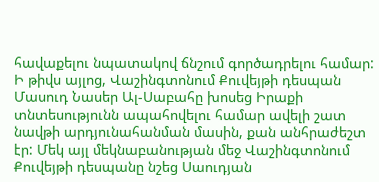հավաքելու նպատակով ճնշում գործադրելու համար: Ի թիվս այլոց, Վաշինգտոնում Քուվեյթի դեսպան Մասուդ Նասեր Ալ-Սաբահը խոսեց Իրաքի տնտեսությունն ապահովելու համար ավելի շատ նավթի արդյունահանման մասին, քան անհրաժեշտ էր: Մեկ այլ մեկնաբանության մեջ Վաշինգտոնում Քուվեյթի դեսպանը նշեց Սաուդյան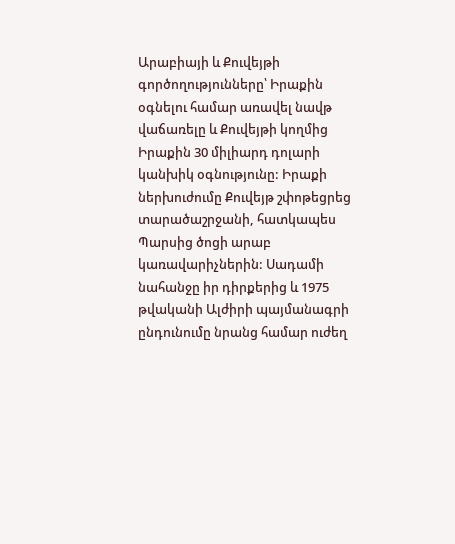Արաբիայի և Քուվեյթի գործողությունները՝ Իրաքին օգնելու համար առավել նավթ վաճառելը և Քուվեյթի կողմից Իրաքին 30 միլիարդ դոլարի կանխիկ օգնությունը: Իրաքի ներխուժումը Քուվեյթ շփոթեցրեց տարածաշրջանի, հատկապես Պարսից ծոցի արաբ կառավարիչներին: Սադամի նահանջը իր դիրքերից և 1975 թվականի Ալժիրի պայմանագրի ընդունումը նրանց համար ուժեղ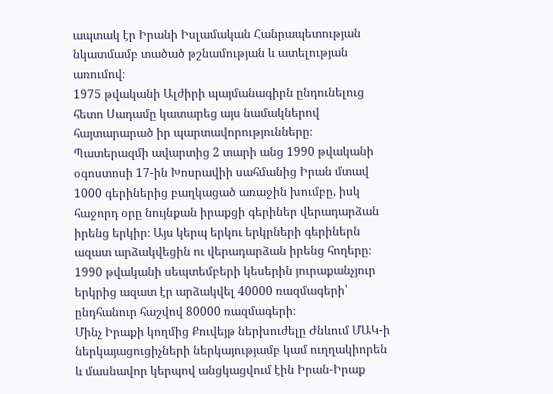ապտակ էր Իրանի Իսլամական Հանրապետության նկատմամբ տածած թշնամության և ատելության առումով։
1975 թվականի Ալժիրի պայմանագիրն ընդունելուց հետո Սադամը կատարեց այս նամակներով հայտարարած իր պարտավորությունները։ Պատերազմի ավարտից 2 տարի անց 1990 թվականի օգոստոսի 17-ին Խոսրավիի սահմանից Իրան մտավ 1000 գերիներից բաղկացած առաջին խումբը, իսկ հաջորդ օրը նույնքան իրաքցի գերիներ վերադարձան իրենց երկիր։ Այս կերպ երկու երկրների գերիներն ազատ արձակվեցին ու վերադարձան իրենց հողերը։ 1990 թվականի սեպտեմբերի կեսերին յուրաքանչյուր երկրից ազատ էր արձակվել 40000 ռազմագերի՝ ընդհանուր հաշվով 80000 ռազմագերի։
Մինչ Իրաքի կողմից Քուվեյթ ներխուժելը Ժնևում ՄԱԿ-ի ներկայացուցիչների ներկայությամբ կամ ուղղակիորեն և մասնավոր կերպով անցկացվում էին Իրան-Իրաք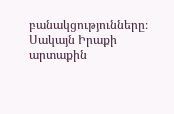բանակցությունները։ Սակայն Իրաքի արտաքին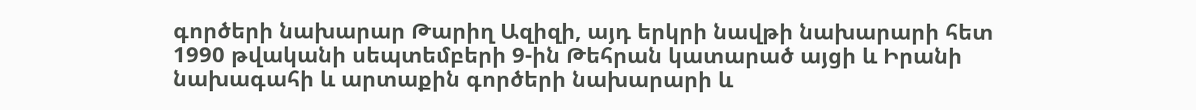գործերի նախարար Թարիղ Ազիզի, այդ երկրի նավթի նախարարի հետ 1990 թվականի սեպտեմբերի 9-ին Թեհրան կատարած այցի և Իրանի նախագահի և արտաքին գործերի նախարարի և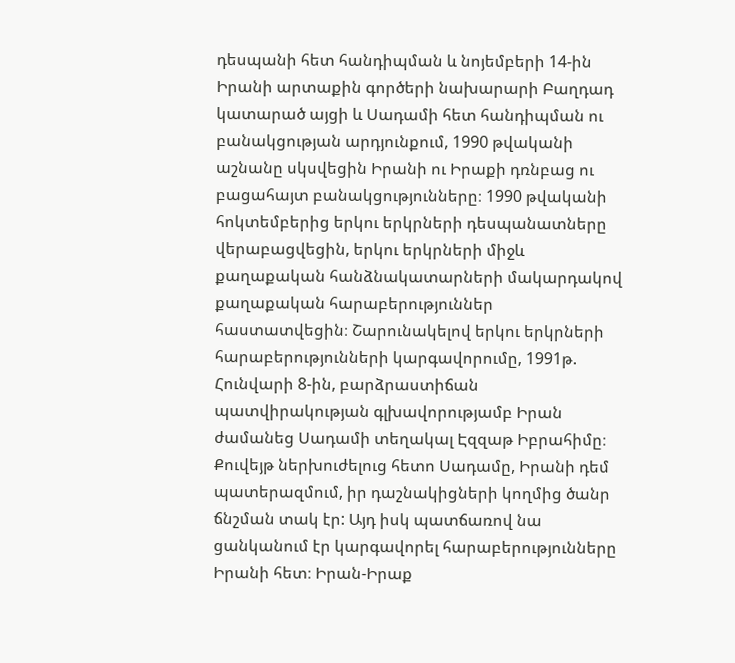դեսպանի հետ հանդիպման և նոյեմբերի 14-ին Իրանի արտաքին գործերի նախարարի Բաղդադ կատարած այցի և Սադամի հետ հանդիպման ու բանակցության արդյունքում, 1990 թվականի աշնանը սկսվեցին Իրանի ու Իրաքի դռնբաց ու բացահայտ բանակցությունները։ 1990 թվականի հոկտեմբերից երկու երկրների դեսպանատները վերաբացվեցին, երկու երկրների միջև քաղաքական հանձնակատարների մակարդակով քաղաքական հարաբերություններ հաստատվեցին։ Շարունակելով երկու երկրների հարաբերությունների կարգավորումը, 1991թ. Հունվարի 8-ին, բարձրաստիճան պատվիրակության գլխավորությամբ Իրան ժամանեց Սադամի տեղակալ Էզզաթ Իբրահիմը։ Քուվեյթ ներխուժելուց հետո Սադամը, Իրանի դեմ պատերազմում, իր դաշնակիցների կողմից ծանր ճնշման տակ էր: Այդ իսկ պատճառով նա ցանկանում էր կարգավորել հարաբերությունները Իրանի հետ։ Իրան-Իրաք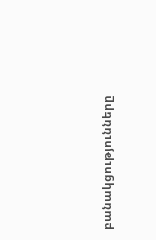բանակցությունները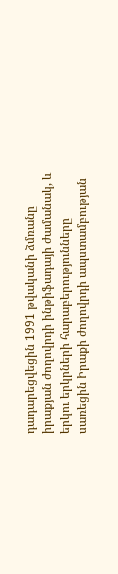դադարեցվեցին 1991 թվականի ձմռանը իրաքյան ժողովրդի ինթիֆադայի ժամանակ, և երկու երկրների հարաբերությունները սառեցին Իրաքի ժողովրդի ապստամբության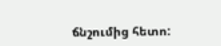ճնշումից հետո: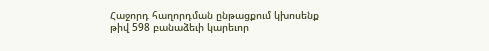Հաջորդ հաղորդման ընթացքում կխոսենք թիվ 598 բանաձեւի կարեւոր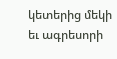կետերից մեկի եւ ագրեսորի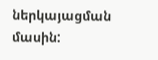ներկայացման մասին: